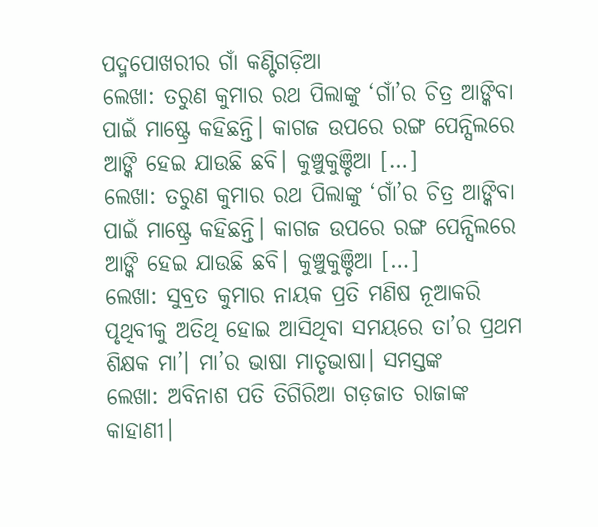ପଦ୍ମପୋଖରୀର ଗାଁ କଣ୍ଟିଗଡ଼ିଆ
ଲେଖା: ତରୁଣ କୁମାର ରଥ ପିଲାଙ୍କୁ ‘ଗାଁ’ର ଚିତ୍ର ଆଙ୍କିବା ପାଇଁ ମାଷ୍ଟ୍ରେ କହିଛନ୍ତି। କାଗଜ ଉପରେ ରଙ୍ଗ ପେନ୍ସିଲରେ ଆଙ୍କି ହେଇ ଯାଉଛି ଛବି। କୁଞ୍ଚୁକୁଞ୍ଚିଆ […]
ଲେଖା: ତରୁଣ କୁମାର ରଥ ପିଲାଙ୍କୁ ‘ଗାଁ’ର ଚିତ୍ର ଆଙ୍କିବା ପାଇଁ ମାଷ୍ଟ୍ରେ କହିଛନ୍ତି। କାଗଜ ଉପରେ ରଙ୍ଗ ପେନ୍ସିଲରେ ଆଙ୍କି ହେଇ ଯାଉଛି ଛବି। କୁଞ୍ଚୁକୁଞ୍ଚିଆ […]
ଲେଖା: ସୁବ୍ରତ କୁମାର ନାୟକ ପ୍ରତି ମଣିଷ ନୂଆକରି ପୃଥିବୀକୁ ଅତିଥି ହୋଇ ଆସିଥିବା ସମୟରେ ତା’ର ପ୍ରଥମ ଶିକ୍ଷକ ମା’। ମା’ର ଭାଷା ମାତୃଭାଷା। ସମସ୍ତଙ୍କ
ଲେଖା: ଅବିନାଶ ପତି ତିଗିରିଆ ଗଡ଼ଜାତ ରାଜାଙ୍କ କାହାଣୀ।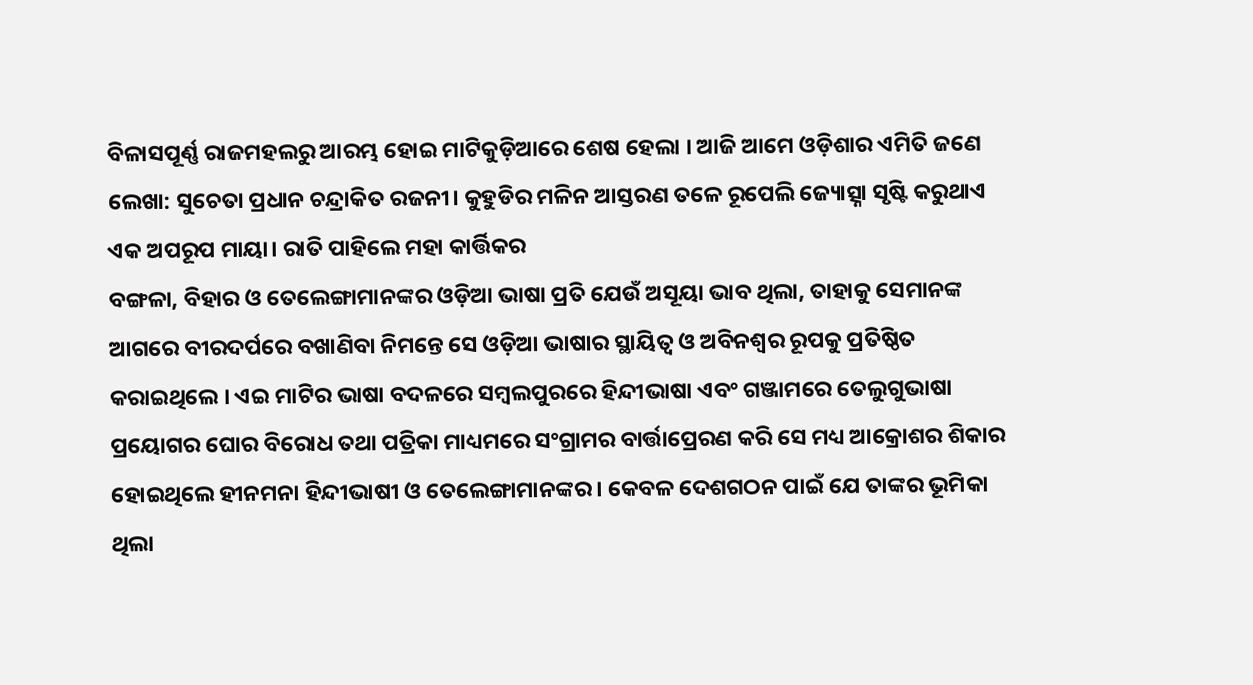ବିଳାସପୂର୍ଣ୍ଣ ରାଜମହଲରୁ ଆରମ୍ଭ ହୋଇ ମାଟିକୁଡ଼ିଆରେ ଶେଷ ହେଲା । ଆଜି ଆମେ ଓଡ଼ିଶାର ଏମିତି ଜଣେ
ଲେଖା: ସୁଚେତା ପ୍ରଧାନ ଚନ୍ଦ୍ରାକିତ ରଜନୀ। କୁହୁଡିର ମଳିନ ଆସ୍ତରଣ ତଳେ ରୂପେଲି ଜ୍ୟୋତ୍ସ୍ନା ସୃଷ୍ଟି କରୁଥାଏ ଏକ ଅପରୂପ ମାୟା। ରାତି ପାହିଲେ ମହା କାର୍ତ୍ତିକର
ବଙ୍ଗଳା, ବିହାର ଓ ତେଲେଙ୍ଗାମାନଙ୍କର ଓଡ଼ିଆ ଭାଷା ପ୍ରତି ଯେଉଁ ଅସୂୟା ଭାବ ଥିଲା, ତାହାକୁ ସେମାନଙ୍କ ଆଗରେ ବୀରଦର୍ପରେ ବଖାଣିବା ନିମନ୍ତେ ସେ ଓଡ଼ିଆ ଭାଷାର ସ୍ଥାୟିତ୍ୱ ଓ ଅବିନଶ୍ୱର ରୂପକୁ ପ୍ରତିଷ୍ଠିତ କରାଇଥିଲେ । ଏଇ ମାଟିର ଭାଷା ବଦଳରେ ସମ୍ବଲପୁରରେ ହିନ୍ଦୀଭାଷା ଏବଂ ଗଞ୍ଜାମରେ ତେଲୁଗୁଭାଷା ପ୍ରୟୋଗର ଘୋର ବିରୋଧ ତଥା ପତ୍ରିକା ମାଧ୍ୟମରେ ସଂଗ୍ରାମର ବାର୍ତ୍ତାପ୍ରେରଣ କରି ସେ ମଧ୍ୟ ଆକ୍ରୋଶର ଶିକାର ହୋଇଥିଲେ ହୀନମନା ହିନ୍ଦୀଭାଷୀ ଓ ତେଲେଙ୍ଗାମାନଙ୍କର । କେବଳ ଦେଶଗଠନ ପାଇଁ ଯେ ତାଙ୍କର ଭୂମିକା ଥିଲା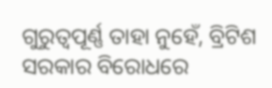ଗୁରୁତ୍ଵପୂର୍ଣ୍ଣ ତାହା ନୁହେଁ, ବ୍ରିଟିଶ ସରକାର ବିରୋଧରେ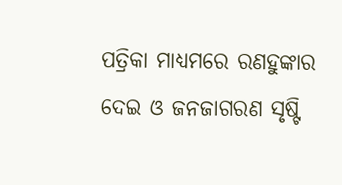ପତ୍ରିକା ମାଧ୍ୟମରେ ରଣହୁଙ୍କାର ଦେଇ ଓ ଜନଜାଗରଣ ସୃଷ୍ଟି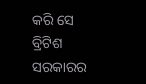କରି ସେ ବ୍ରିଟିଶ ସରକାରର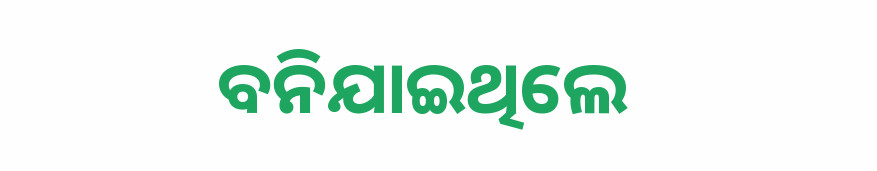ବନିଯାଇଥିଲେ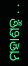ମହାଶତ୍ରୁ . .